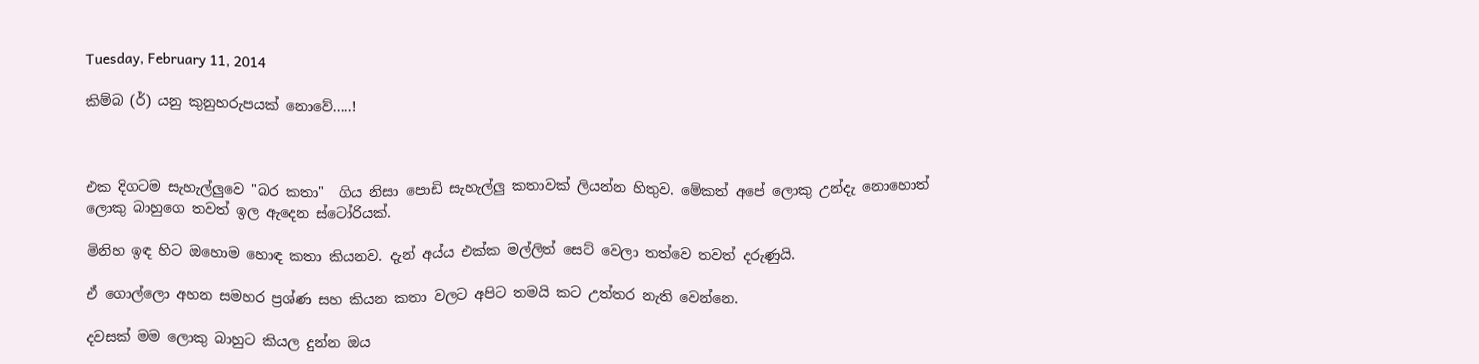Tuesday, February 11, 2014

කිම්බ (ර්) යනු කුනුහරුපයක් නොවේ.....!



එක දිගටම සැහැල්ලුවෙ "බර කතා"  ගිය නිසා පොඩි සැහැල්ලු කතාවක් ලියන්න හිතුව. මේකත් අපේ ලොකු උන්දැ නොහොත් ලොකු බාහුගෙ තවත් ඉල ඇදෙන ස්ටෝරියක්.

මිනිහ ඉඳ හිට ඔහොම හොඳ කතා කියනව. දැන් අය්ය එක්ක මල්ලිත් සෙට් වෙලා තත්වෙ තවත් දරුණුයි.

ඒ ගොල්ලො අහන සමහර ප්‍රශ්ණ සහ කියන කතා වලට අපිට තමයි කට උත්තර නැති වෙන්නෙ.

දවසක් මම ලොකු බාහුට කියල දුන්න ඔය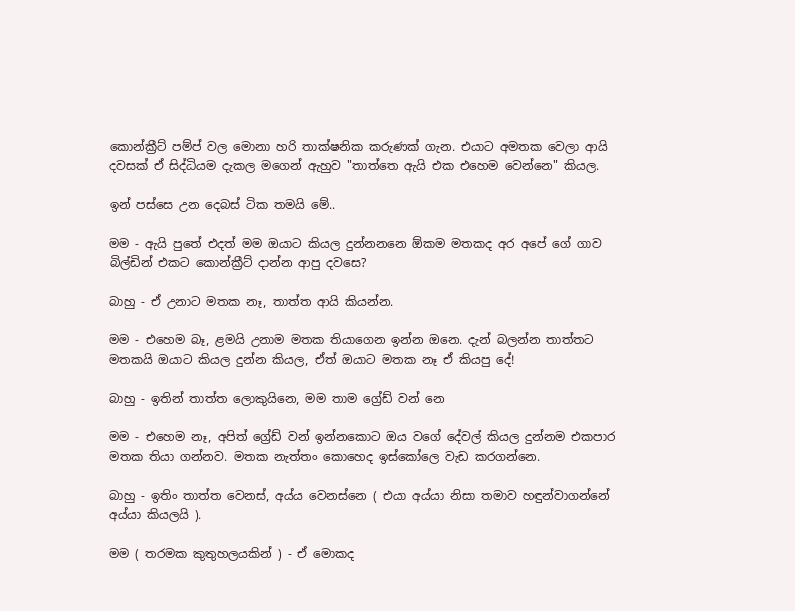කොන්ක්‍රීට් පම්ප් වල මොනා හරි තාක්ෂනික කරුණක් ගැන. එයාට අමතක වෙලා ආයි දවසක් ඒ සිද්ධියම දැකල මගෙන් ඇහුව "තාත්තෙ ඇයි එක එහෙම වෙන්නෙ" කියල.

ඉන් පස්සෙ උන දෙබස් ටික තමයි මේ..

මම - ඇයි පුතේ එදත් මම ඔයාට කියල දුන්නනනෙ ඕකම මතකද අර අපේ ගේ ගාව බිල්ඩින් එකට කොන්ක්‍රීට් දාන්න ආපු දවසෙ?

බාහු - ඒ උනාට මතක නෑ, තාත්ත ආයි කියන්න.

මම - එහෙම බෑ, ළමයි උනාම මතක තියාගෙන ඉන්න ඔනෙ. දැන් බලන්න තාත්තට මතකයි ඔයාට කියල දුන්න කියල, ඒත් ඔයාට මතක නෑ ඒ කියපු දේ!

බාහු - ඉතින් තාත්ත ලොකුයිනෙ, මම තාම ග්‍රේඩ් වන් නෙ

මම - එහෙම නෑ, අපිත් ග්‍රේඩ් වන් ඉන්නකොට ඔය වගේ දේවල් කියල දුන්නම එකපාර මතක තියා ගන්නව. මතක නැත්තං කොහෙද ඉස්කෝලෙ වැඩ කරගන්නෙ.

බාහු - ඉතිං තාත්ත වෙනස්, අය්ය වෙනස්නෙ ( එයා අය්යා නිසා තමාව හඳුන්වාගන්නේ අය්යා කියලයි ).

මම ( තරමක කුතුහලයකින් ) - ඒ මොකද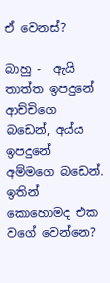ඒ වෙනස්?

බාහු -  ඇයි තාත්ත ඉපදුනේ ආච්චිගෙ බඩෙන්, අය්ය ඉපදුනේ අම්මගෙ බඩෙන්. ඉතින් කොහොමද එක වගේ වෙන්නෙ?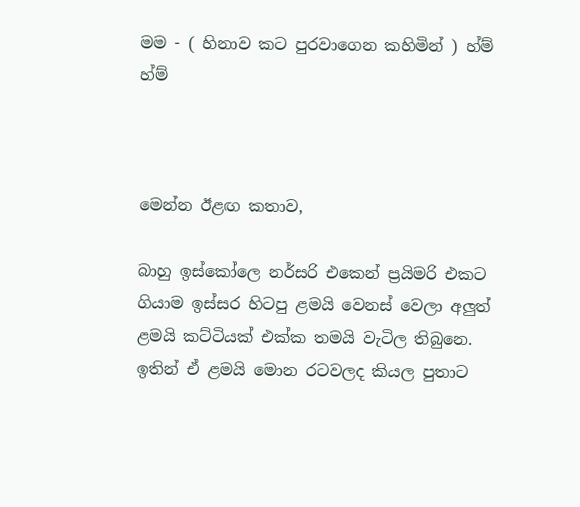මම - ( හිනාව කට පුරවාගෙන කහිමින් ) හ්ම් හ්ම්



මෙන්න ඊළඟ කතාව,

බාහු ඉස්කෝලෙ නර්සරි එකෙන් ප්‍රයිමරි එකට ගියාම ඉස්සර හිටපු ළමයි වෙනස් වෙලා අලුත් ළමයි කට්ටියක් එක්ක තමයි වැටිල තිබුනෙ. ඉතින් ඒ ළමයි මොන රටවලද කියල පුතාට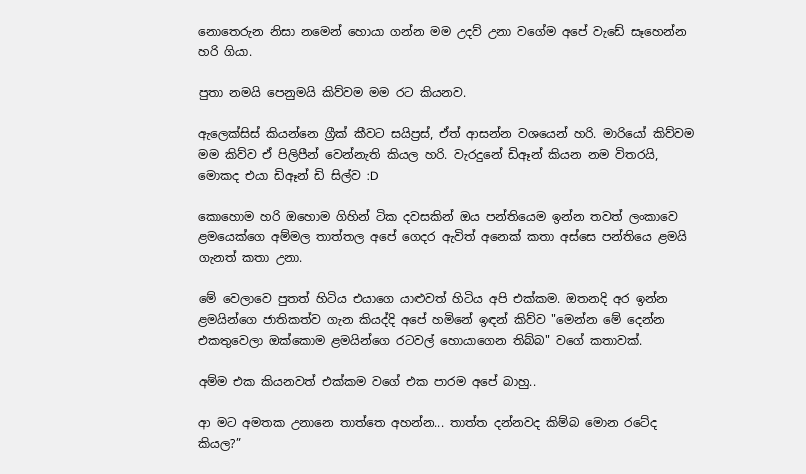නොතෙරුන නිසා නමෙන් හොයා ගන්න මම උදව් උනා වගේම අපේ වැඩේ සෑහෙන්න හරි ගියා.

පුතා නමයි පෙනුමයි කිව්වම මම රට කියනව.

ඇලෙක්සිස් කියන්නෙ ග්‍රීක් කීවට සයිප්‍රස්, ඒත් ආසන්න වශයෙන් හරි. මාරියෝ කිව්වම මම කිව්ව ඒ පිලිපීන් වෙන්නැති කියල හරි. වැරදුනේ ඩිඈන් කියන නම විතරයි, මොකද එයා ඩිඈන් ඩි සිල්ව :D

කොහොම හරි ඔහොම ගිහින් ටික දවසකින් ඔය පන්තියෙම ඉන්න තවත් ලංකාවෙ ළමයෙක්ගෙ අම්මල තාත්තල අපේ ගෙදර ඇවිත් අනෙක් කතා අස්සෙ පන්තියෙ ළමයි ගැනත් කතා උනා.

මේ වෙලාවෙ පුතත් හිටිය එයාගෙ යාළුවත් හිටිය අපි එක්කම. ඔතනදි අර ඉන්න ළමයින්ගෙ ජාතිකත්ව ගැන කියද්දි අපේ හමිනේ ඉඳන් කිව්ව "මෙන්න මේ දෙන්න එකතුවෙලා ඔක්කොම ළමයින්ගෙ රටවල් හොයාගෙන තිබ්බ" වගේ කතාවක්.

අම්ම එක කියනවත් එක්කම වගේ එක පාරම අපේ බාහු..

ආ මට අමතක උනානෙ තාත්තෙ අහන්න... තාත්ත දන්නවද කිම්බ මොන රටේද කියල?”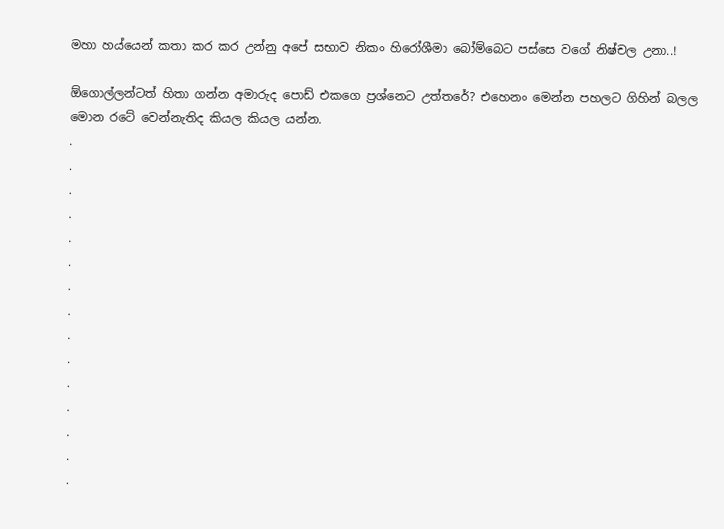මහා හය්යෙන් කතා කර කර උන්නු අපේ සභාව නිකං හිරෝශීමා බෝම්බෙට පස්සෙ වගේ නිෂ්චල උනා..!

ඕගොල්ලන්ටත් හිතා ගන්න අමාරුද පොඩ් එකගෙ ප්‍රශ්නෙට උත්තරේ? එහෙනං මෙන්න පහලට ගිහින් බලල මොන රටේ වෙන්නැතිද කියල කියල යන්න.
.
.
.
.
.
.
.
.
.
.
.
.
.
.
.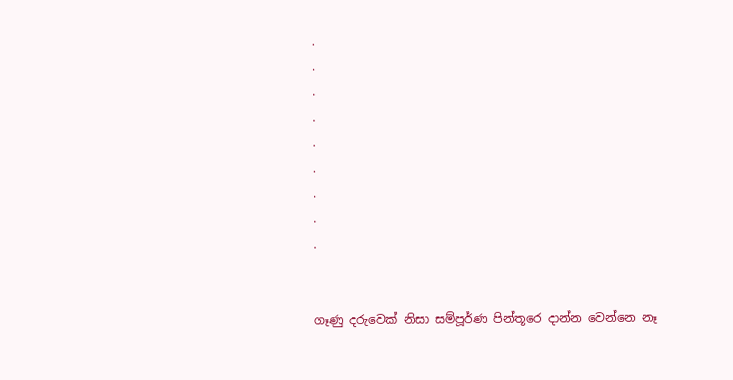.
.
.
.
.
.
.
.
.


ගෑණු දරුවෙක් නිසා සම්පූර්ණ පින්තූරෙ දාන්න වෙන්නෙ නෑ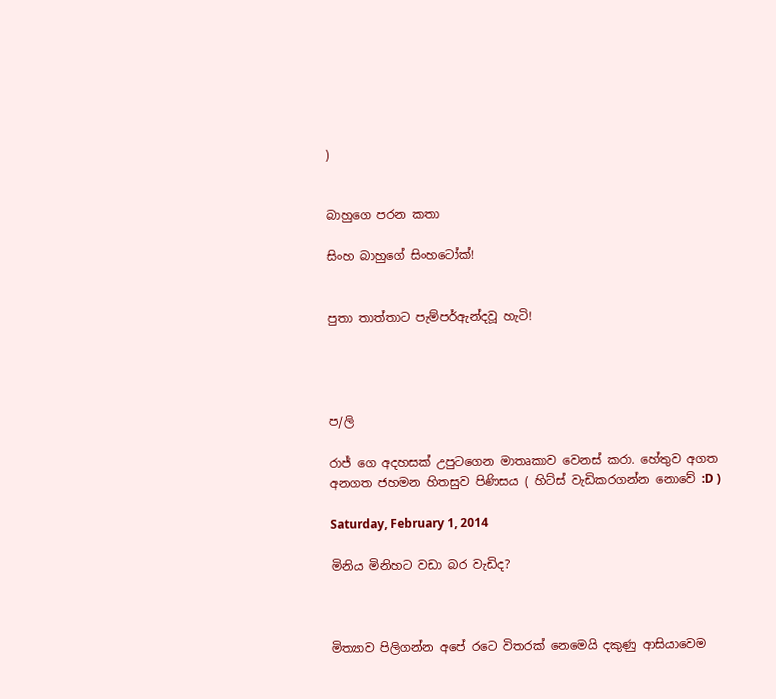)


බාහුගෙ පරන කතා

සිංහ බාහුගේ සිංහටෝක්!


පුතා තාත්තාට පැම්පර්ඇන්දවූ හැටි!




ප/ලි

රාජ් ගෙ අදහසක් උපුටගෙන මාතෘකාව වෙනස් කරා. හේතුව අගත අනගත ජහමන හිතසුව පිණිසය ( හිට්ස් වැඩිකරගන්න නොවේ :D )

Saturday, February 1, 2014

මිනිය මිනිහට වඩා බර වැඩිද?



මිත්‍යාව පිලිගන්න අපේ රටෙ විතරක් නෙමෙයි දකුණු ආසියාවෙම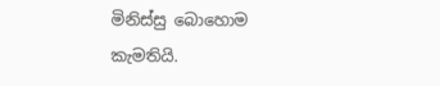මිනිස්සු බොහොම කැමතියි.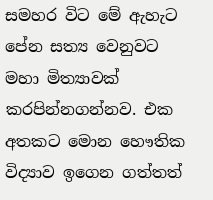සමහර විට මේ ඇහැට පේන සත්‍ය වෙනුවට මහා මිත්‍යාවක් කරපින්නගන්නව. එක අතකට මොන හෞතික විද්‍යාව ඉගෙන ගත්තත්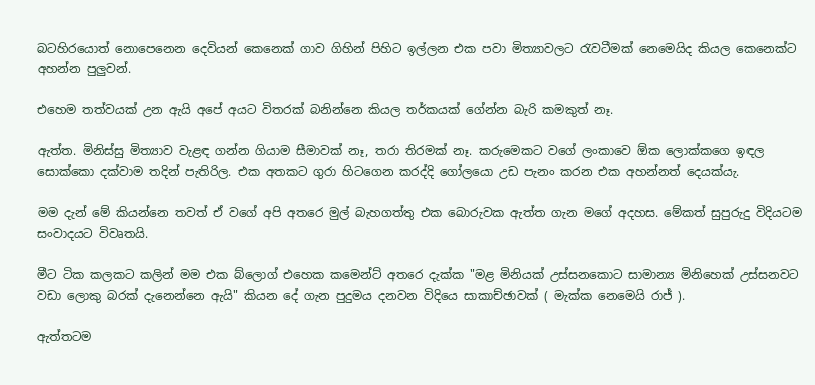බටහිරයොත් නොපෙනෙන දෙවියන් කෙනෙක් ගාව ගිහින් පිහිට ඉල්ලන එක පවා මිත්‍යාවලට රැවටීමක් නෙමෙයිද කියල කෙනෙක්ට අහන්න පුලුවන්.

එහෙම තත්වයක් උන ඇයි අපේ අයට විතරක් බනින්නෙ කියල තර්කයක් ගේන්න බැරි කමකුත් නෑ.

ඇත්ත. මිනිස්සු මිත්‍යාව වැළඳ ගන්න ගියාම සීමාවක් නෑ, තරා තිරමක් නෑ. කරුමෙකට වගේ ලංකාවෙ ඕක ලොක්කගෙ ඉඳල සොක්කො දක්වාම තදින් පැතිරිල. එක අතකට ගුරා හිටගෙන කරද්දි ගෝලයො උඩ පැනං කරන එක අහන්නත් දෙයක්යැ.

මම දැන් මේ කියන්නෙ තවත් ඒ වගේ අපි අතරෙ මුල් බැහගත්තු එක බොරුවක ඇත්ත ගැන මගේ අදහස. මේකත් සුපුරුදු විදියටම සංවාදයට විවෘතයි.

මීට ටික කලකට කලින් මම එක බ්ලොග් එහෙක කමෙන්ට් අතරෙ දැක්ක "මළ මිනියක් උස්සනකොට සාමාන්‍ය මිනිහෙක් උස්සනවට වඩා ලොකු බරක් දැනෙන්නෙ ඇයි" කියන දේ ගැන පුදුමය දනවන විදියෙ සාකාච්ඡාවක් ( මැක්ක නෙමෙයි රාජ් ).

ඇත්තටම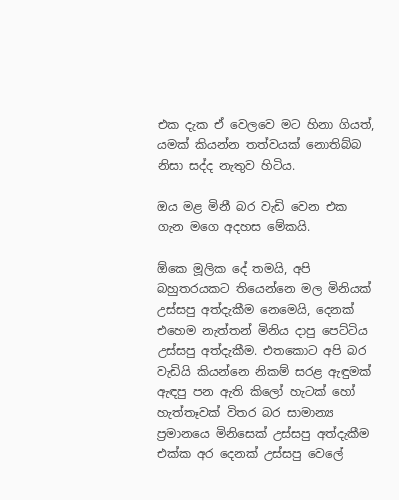එක දැක ඒ වෙලවෙ මට හිනා ගියත්, යමක් කියන්න තත්වයක් නොතිබ්බ නිසා සද්ද නැතුව හිටිය.

ඔය මළ මිනී බර වැඩි වෙන එක ගැන මගෙ අදහස මේකයි.

ඕකෙ මූලික දේ තමයි, අපි බහුතරයකට තියෙන්නෙ මල මිනියක් උස්සපු අත්දැකීම නෙමෙයි, දෙනක් එහෙම නැත්තන් මිනිය දාපු පෙට්ටිය උස්සපු අත්දැකීම. එතකොට අපි බර වැඩියි කියන්නෙ නිකම් සරළ ඇඳුමක් ඇඳපු පන ඇති කිලෝ හැටක් හෝ හැත්තෑවක් විතර බර සාමාන්‍ය ප්‍රමානයෙ මිනිසෙක් උස්සපු අත්දැකීම එක්ක අර දෙනක් උස්සපු වෙලේ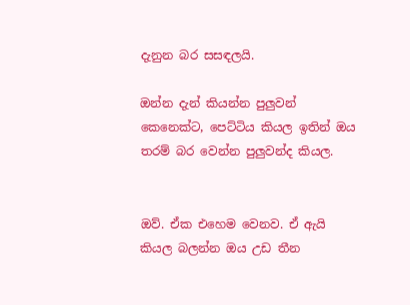දැනුන බර සසඳලයි.

ඔන්න දැන් කියන්න පුලුවන් කෙනෙක්ට, පෙට්ටිය කියල ඉතින් ඔය තරම් බර වෙන්න පුලුවන්ද කියල.


ඔව්. ඒක එහෙම වෙනව. ඒ ඇයි කියල බලන්න ඔය උඩ තීන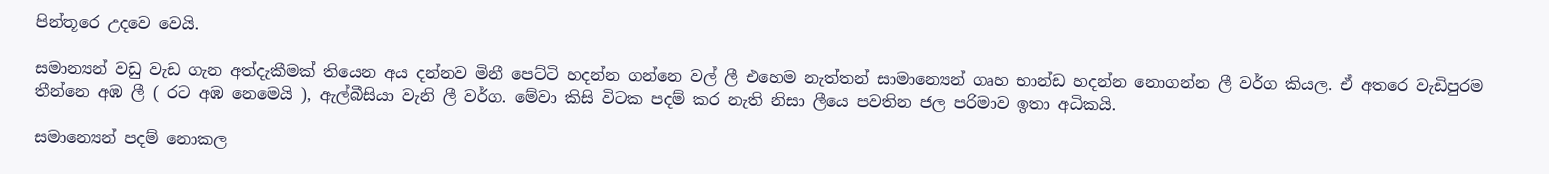පින්තූරෙ උදවෙ වෙයි.

සමාන්‍යන් වඩු වැඩ ගැන අත්දැකීමක් තියෙන අය දන්නව මිනී පෙට්ටි හදන්න ගන්නෙ වල් ලී එහෙම නැත්තන් සාමාන්‍යෙන් ගෘහ භාන්ඩ හදන්න නොගන්න ලී වර්ග කියල. ඒ අතරෙ වැඩිපුරම තීන්නෙ අඹ ලී ( රට අඹ නෙමෙයි ), ඇල්බීසියා වැනි ලී වර්ග. මේවා කිසි විටක පදම් කර නැති නිසා ලීයෙ පවතින ජල පරිමාව ඉතා අධිකයි.

සමාන්‍යෙන් පදම් නොකල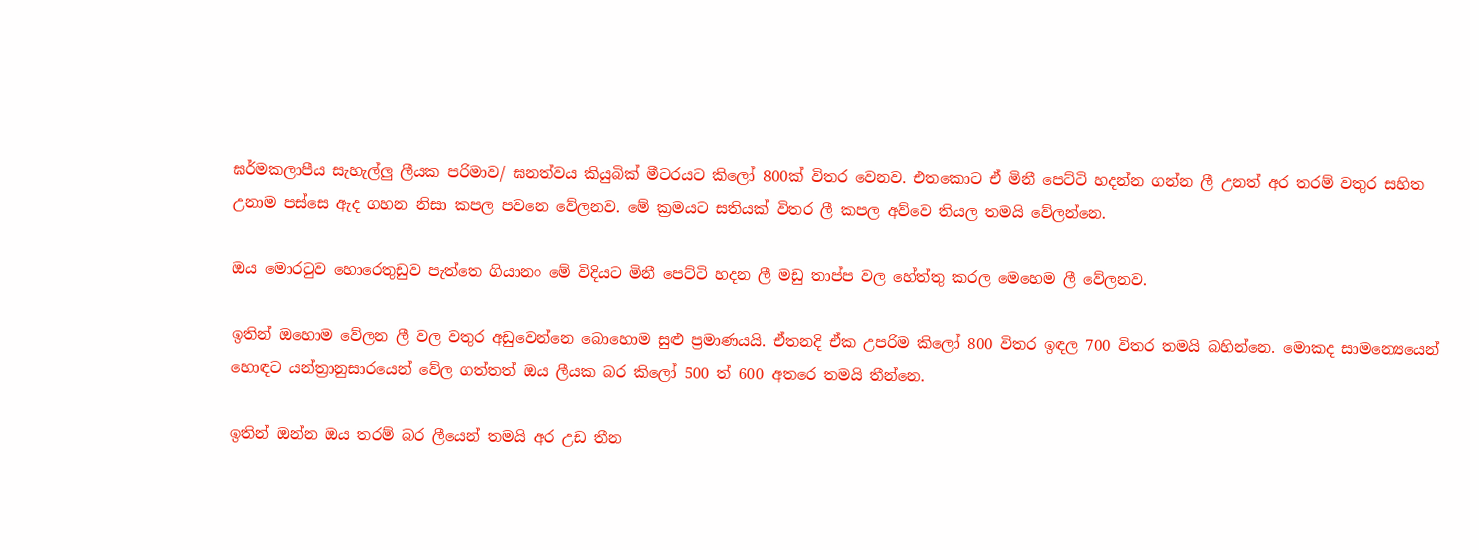ඝර්මකලාපීය සැහැල්ලු ලීයක පරිමාව/ ඝනත්වය කියුබික් මීටරයට කිලෝ 800ක් විතර වෙනව. එතකොට ඒ මිනී පෙට්ටි හදන්න ගන්න ලී උනත් අර තරම් වතුර සහිත උනාම පස්සෙ ඇද ගහන නිසා කපල පවනෙ වේලනව. මේ ක්‍රමයට සතියක් විතර ලී කපල අව්වෙ තියල තමයි වේලන්නෙ.

ඔය මොරටුව හොරෙතුඩුව පැත්තෙ ගියානං මේ විදියට මිනී පෙට්ටි හදන ලී මඩු තාප්ප වල හේත්තු කරල මෙහෙම ලී වේලනව.

ඉතින් ඔහොම වේලන ලී වල වතුර අඩුවෙන්නෙ බොහොම සුළු ප්‍රමාණයයි. ඒතනදි ඒක උපරිම කිලෝ 800 විතර ඉඳල 700 විතර තමයි බහින්නෙ. මොකද සාමන්‍යෙයෙන් හොඳට යන්ත්‍රානුසාරයෙන් වේල ගත්තත් ඔය ලීයක බර කිලෝ 500 ත් 600 අතරෙ තමයි තීන්නෙ.

ඉතින් ඔන්න ඔය තරම් බර ලීයෙන් තමයි අර උඩ තීන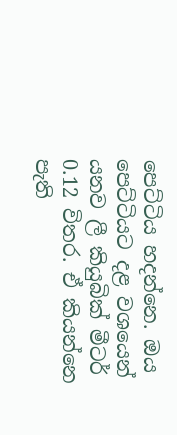පෙට්ටිය හදන්නෙ. ඔය පෙට්ටියට දළ වශයෙන් යනව ලී කියුබික් මීටර් 0.12 විතර. ඒ කියන්නෙ පැති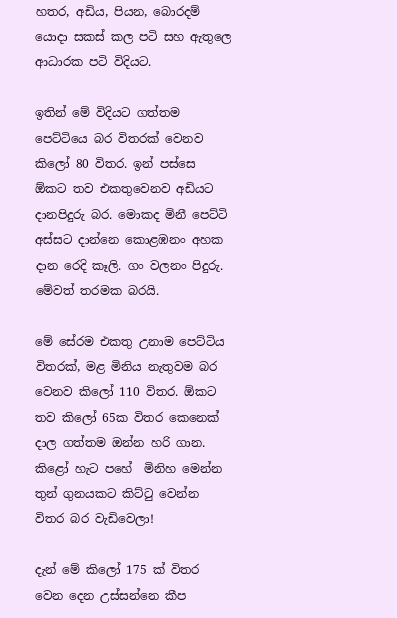හතර, අඩිය, පියන, බොරදම් යොදා සකස් කල පටි සහ ඇතුලෙ ආධාරක පටි විදියට.

ඉතින් මේ විදියට ගත්තම පෙට්ටියෙ බර විතරක් වෙනව කිලෝ 80 විතර. ඉන් පස්සෙ ඕකට තව එකතුවෙනව අඩියට දානපිදුරු බර. මොකද මිනී පෙට්ටි අස්සට දාන්නෙ කොළඹනං අහක දාන රෙදි කෑලි. ගං වලනං පිදුරු. මේවත් තරමක බරයි.

මේ සේරම එකතු උනාම පෙට්ටිය විතරක්, මළ මිනිය නැතුවම බර වෙනව කිලෝ 110 විතර. ඕකට තව කිලෝ 65ක විතර කෙනෙක් දාල ගත්තම ඔන්න හරි ගාන. කිළෝ හැට පහේ  මිනිහ මෙන්න තුන් ගුනයකට කිට්ටු වෙන්න විතර බර වැඩිවෙලා!

දැන් මේ කිලෝ 175 ක් විතර වෙන දෙන උස්සන්නෙ කීප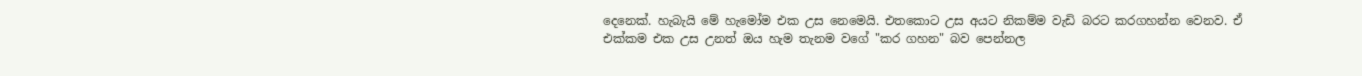දෙනෙක්. හැබැයි මේ හැමෝම එක උස නෙමෙයි. එතකොට උස අයට නිකම්ම වැඩි බරට කරගහන්න වෙනව. ඒ එක්කම එක උස උනත් ඔය හැම තැනම වගේ "කර ගහන" බව පෙන්නල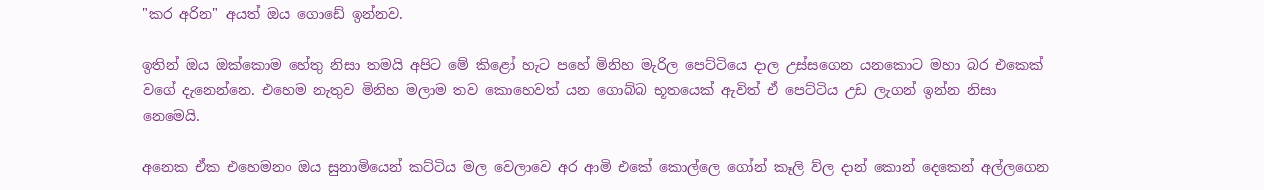"කර අරින" අයත් ඔය ගොඩේ ඉන්නව.

ඉතින් ඔය ඔක්කොම හේතු නිසා තමයි අපිට මේ කිළෝ හැට පහේ මිනිහ මැරිල පෙට්ටියෙ දාල උස්සගෙන යනකොට මහා බර එකෙක් වගේ දැනෙන්නෙ. එහෙම නැතුව මිනිහ මලාම තව කොහෙවත් යන ගොබ්බ භූතයෙක් ඇවිත් ඒ පෙට්ටිය උඩ ලැගන් ඉන්න නිසා නෙමෙයි.

අනෙක ඒක එහෙමනං ඔය සුනාමියෙන් කට්ටිය මල වෙලාවෙ අර ආමි එකේ කොල්ලෙ ගෝන් කෑලි ව්ල දාන් කොන් දෙකෙන් අල්ලගෙන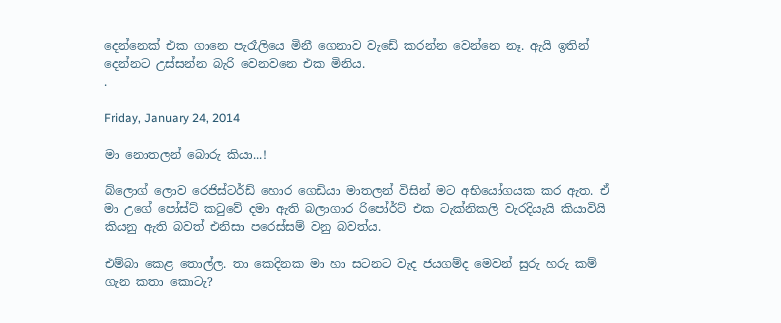දෙන්නෙක් එක ගානෙ පැරෑලියෙ මිනී ගෙනාව වැඩේ කරන්න වෙන්නෙ නෑ. ඇයි ඉතින් දෙන්නට උස්සන්න බැරි වෙනවනෙ එක මිනිය.
.

Friday, January 24, 2014

මා නොතලන් බොරු කියා...!

බ්ලොග් ලොව රෙජිස්ටර්ඩ් හොර ගෙඩියා මාතලන් විසින් මට අභියෝගයක කර ඇත. ඒ මා උගේ පෝස්ට් කටුවේ දමා ඇති බලාගාර රිපෝර්ට් එක ටැක්නිකලි වැරදියැයි කියාවියි කියනු ඇති බවත් එනිසා පරෙස්සම් වනු බවත්ය.

එම්බා කෙළ තොල්ල. තා කෙදිනක මා හා සටනට වැද ජයගම්ද මෙවන් සුරු හරු කම් ගැන කතා කොටැ?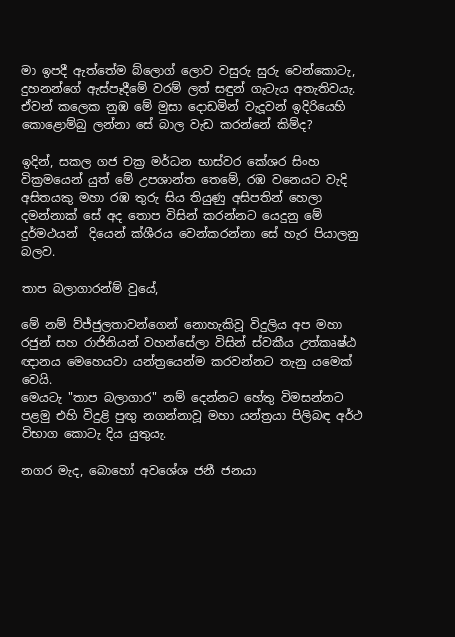මා ඉපදී ඇත්තේම බ්ලොග් ලොව වසුරු සුරු වෙන්කොටැ, දුහනන්ගේ ඇස්පෑදීමේ වරම් ලත් සඳුන් ගැටැය අතැතිවයැ. ඒවන් කලෙක නුඹ මේ මුසා දොඩමින් වැදූවන් ඉදිරියෙහි කොළොම්බු ලන්නා සේ බාල වැඩ කරන්නේ කිම්ද?

ඉදින්, සකල ගජ චක්‍ර මර්ධන භාස්වර කේශර සිංහ වික්‍රමයෙන් යුත් මේ උපශාන්ත තෙමේ, රඹ වනෙයට වැදි අසිතයකු මහා රඹ තුරු සිය තියුණු අසිපතින් හෙලා දමන්නාක් සේ අද තොප විසින් කරන්නට යෙදුනු මේ දුර්මථයන්  දියෙන් ක්ශීරය වෙන්කරන්නා සේ හැර පියාලනු බලව.

තාප බලාගාරන්ම් වුයේ,

මේ නම් ව්ජ්ජුලතාවන්ගෙන් නොහැකිවූ විදුලිය අප මහා රජුන් සහ රාජිනියන් වහන්සේලා විසින් ස්වකීය උත්කෘෂ්ඨ ඥානය මෙහෙයවා යන්ත්‍රයෙන්ම කරවන්නට තැනු යමෙක් වෙයි.
මෙයටැ "තාප බලාගාර" නම් දෙන්නට හේතු විමසන්නට පළමු එහි විදුළි පුඟු නගන්නාවූ මහා යන්ත්‍රයා පිලිබඳ අර්ථ විභාග කොටැ දිය යුතුයැ.

නගර මැද, බොහෝ අවශේශ ජනී ජනයා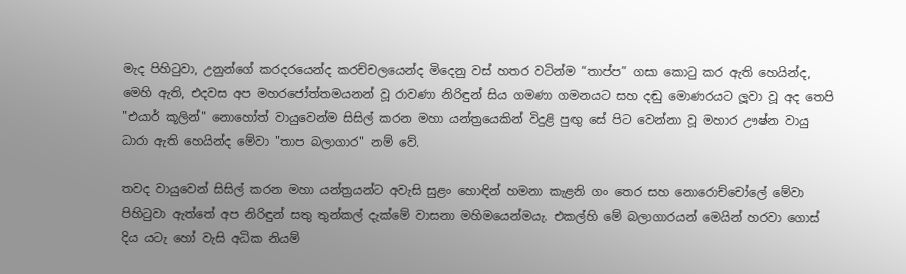මැද පිහිටුවා, උනුන්ගේ කරදරයෙන්ද කරච්චලයෙන්ද මිදෙනු වස් හතර වටින්ම “තාප්ප” ගසා කොටු කර ඇති හෙයින්ද, මෙහි ඇති, එදවස අප මහරජෝත්තමයනන් වූ රාවණා නිරිඳුන් සිය ගමණා ගමනයට සහ දඬු මොණරයට ලූවා වූ අද තෙපි "එයාර් කූලින්" නොහෝත් වායුවෙන්ම සිසිල් කරන මහා යන්ත්‍රයෙකින් විදුළි පුඟු සේ පිට වෙන්නා වූ මහාර ඌෂ්න වායු ධාරා ඇති හෙයින්ද මේවා "තාප බලාගාර" නම් වේ.

තවද වායුවෙන් සිසිල් කරන මහා යන්ත්‍රයන්ට අවැසි සුළං හොඳින් හමනා කැළනි ගං තෙර සහ නොරොච්චෝලේ මේවා පිහිටුවා ඇත්තේ අප නිරිඳුන් සතු තුන්කල් දැක්මේ වාසනා මහිමයෙන්මයැ. එකල්හි මේ බලාගාරයන් මෙයින් හරවා ගොස් දිය යටැ හෝ වැසි අධික නියම්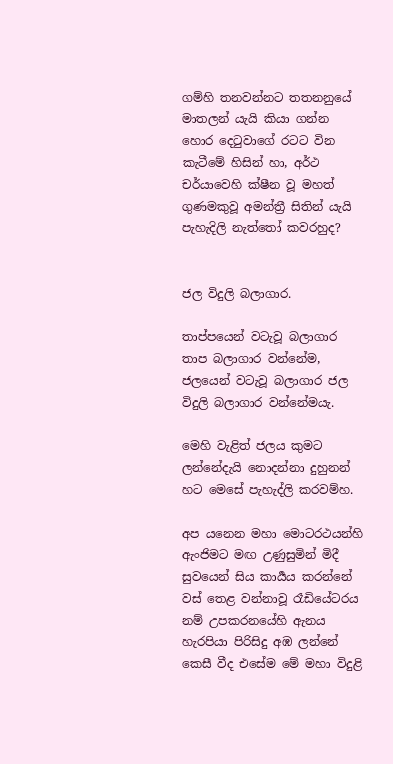ගම්හි තනවන්නට තතනනුයේ මාතලන් යැයි කියා ගන්න හොර දෙටුවාගේ රටට වින කැටීමේ හිසින් හා, අර්ථ චර්යාවෙහි ක්ෂීන වූ මහත් ගුණමකුවූ අමන්ත්‍රී සිතින් යැයි පැහැදිලි නැත්තෝ කවරහුද?


ජල විදුලි බලාගාර.

තාප්පයෙන් වටැවූ බලාගාර තාප බලාගාර වන්නේම, ජලයෙන් වටැවූ බලාගාර ජල විදුලි බලාගාර වන්නේමයැ.

මෙහි වැළිත් ජලය කුමට ලන්නේදැයි නොදන්නා දුහුනන් හට මෙසේ පැහැද්ලි කරවම්හ.

අප යනෙන මහා මොටරථයන්හි ඇංජිමට මඟ උණුසුමින් මිදී සුවයෙන් සිය කාර්‍යය කරන්නේ වස් තෙළ වන්නාවූ රෑඩියේටරය නම් උපකරනයේහි ඇනය හැරපියා පිරිසිදු අඹ ලන්නේ කෙසී වීද එසේම මේ මහා විදුළි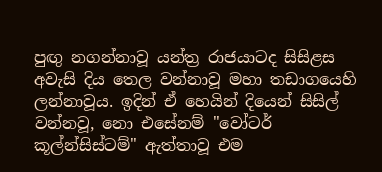පුඟු නගන්නාවූ යන්ත්‍ර රාජයාටද සිසිළස අවැසි දිය තෙල වන්නාවූ මහා තඩාගයෙහි ලන්නාවූය. ඉදින් ඒ හෙයින් දියෙන් සිසිල් වන්නවූ, නො එසේනම් "වෝටර් කූල්න්සිස්ටම්" ඇත්තාවූ එම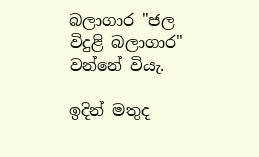බලාගාර "ජල විදුළි බලාගාර" වන්නේ වියැ.

ඉදින් මතුද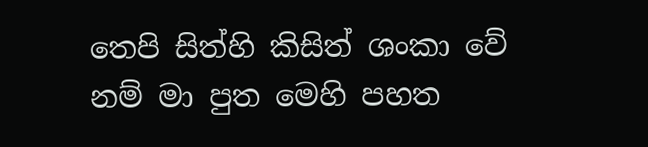තෙපි සිත්හි කිසිත් ශංකා වේ නම් මා පුත මෙහි පහත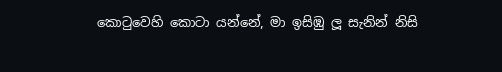කොටුවෙහි කොටා යන්නේ, මා ඉසිඹු ලූ සැනින් නිසි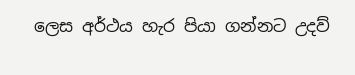ලෙස අර්ථය හැර පියා ගන්නට උදව්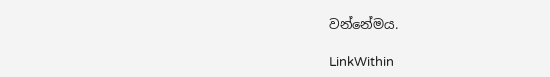වන්නේමය.

LinkWithin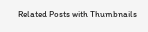Related Posts with Thumbnails